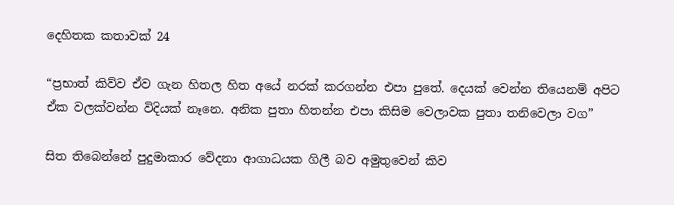දෙහිතක කතාවක් 24

“ප්‍රභාත් කිව්ව ඒව ගැන හිතල හිත අයේ නරක් කරගන්න එපා පුතේ. දෙයක් වෙන්න තියෙනම් අපිට ඒක වලක්වන්න විදියක් නෑනෙ. අනික පුතා හිතන්න එපා කිසිම වෙලාවක පුතා තනිවෙලා වග”

සිත තිබෙන්නේ පුදුමාකාර වේදනා ආගාධයක ගිලී බව අමුතුවෙන් කිව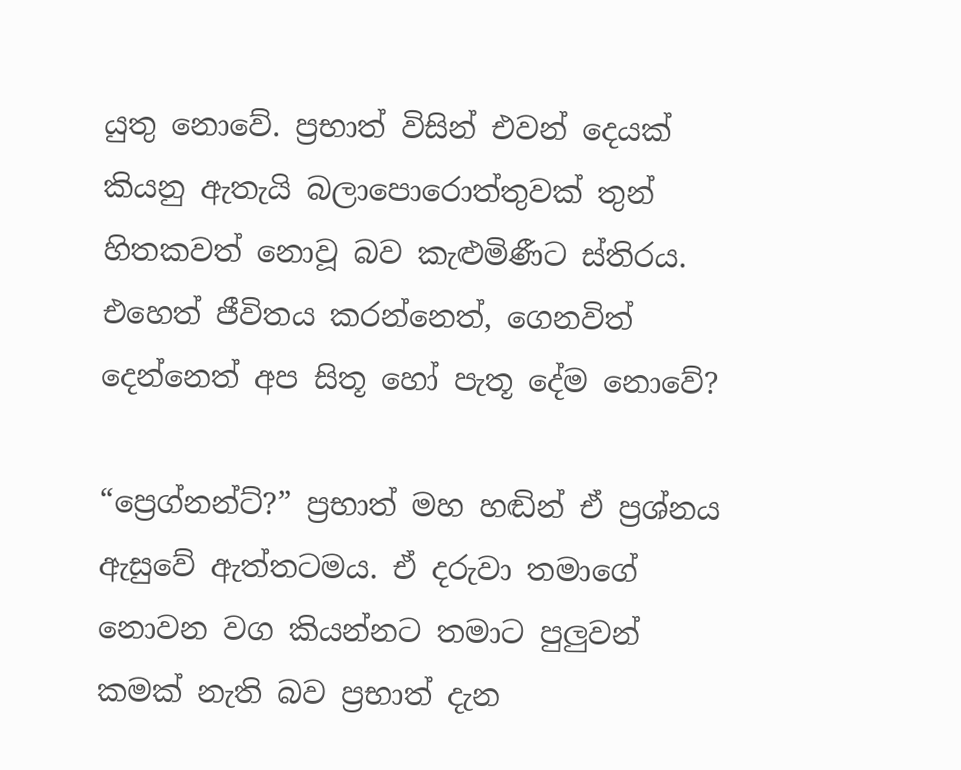යුතු නොවේ. ප්‍රභාත් විසින් එවන් දෙයක් කියනු ඇතැයි බලාපොරොත්තුවක් තුන් හිතකවත් නොවූ බව කැළුමිණීට ස්තිරය. එහෙත් ජීවිතය කරන්නෙත්, ගෙනවිත් දෙන්නෙත් අප සිතූ හෝ පැතූ දේම නොවේ?

“ප්‍රෙග්නන්ට්?” ප්‍රභාත් මහ හඬින් ඒ ප්‍රශ්නය ඇසුවේ ඇත්තටමය. ඒ දරුවා තමාගේ නොවන වග කියන්නට තමාට පුලුවන් කමක් නැති බව ප්‍රභාත් දැන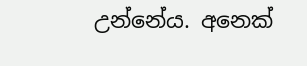උන්නේය. අනෙක්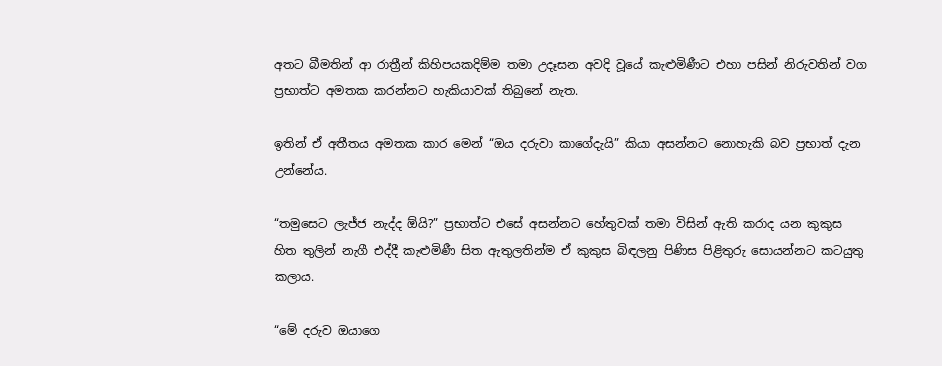අතට බීමතින් ආ රාත්‍රීන් කිහිපයකදිම්ම තමා උදෑසන අවදි වූයේ කැළුමිණීට එහා පසින් නිරුවතින් වග ප්‍රභාත්ට අමතක කරන්නට හැකියාවක් තිබුනේ නැත.

ඉතින් ඒ අතීතය අමතක කාර මෙන් “ඔය දරුවා කාගේදැයි” කියා අසන්නට නොහැකි බව ප්‍රභාත් දැන උන්නේය.

“තමුසෙට ලැජ්ජ නැද්ද ඕයි?” ප්‍රභාත්ට එසේ අසන්නට හේතුවක් තමා විසින් ඇති කරාද යන කුකුස හිත තුලින් නැගී එද්දී කැළුමිණී සිත ඇතුලතින්ම ඒ කුකුස බිඳලනු පිණිස පිළිතුරු සොයන්නට කටයුතු කලාය.

“මේ දරුව ඔයාගෙ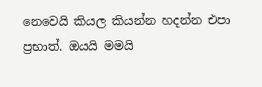නෙවෙයි කියල කියන්න හදන්න එපා ප්‍රභාත්. ඔයයි මමයි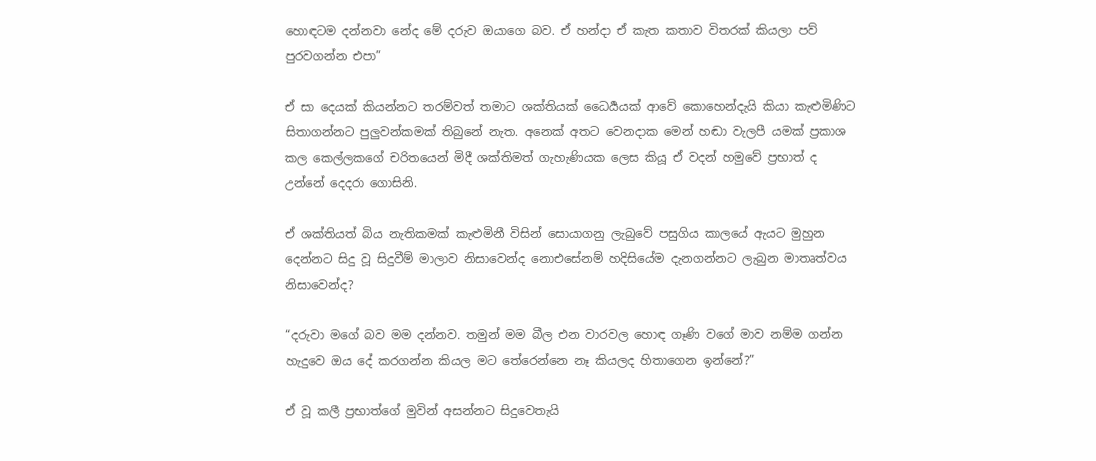හොඳටම දන්නවා නේද මේ දරුව ඔයාගෙ බව. ඒ හන්දා ඒ කැත කතාව විතරක් කියලා පව් පුරවගන්න එපා”

ඒ සා දෙයක් කියන්නට තරම්වත් තමාට ශක්තියක් ධෛර්‍යයක් ආවේ කොහෙන්දැයි කියා කැළුමිණිට සිතාගන්නට පුලුවන්කමක් තිබුනේ නැත. අනෙක් අතට වෙනදාක මෙන් හඬා වැලපී යමක් ප්‍රකාශ කල කෙල්ලකගේ චරිතයෙන් මිදී ශක්තිමත් ගැහැණියක ලෙස කියූ ඒ වදන් හමුවේ ප්‍රභාත් ද උන්නේ දෙදරා ගොසිනි.

ඒ ශක්තියත් බිය නැතිකමක් කැළුමිනී විසින් සොයාගනු ලැබුවේ පසුගිය කාලයේ ඇයට මුහුන දෙන්නට සිදු වූ සිදුවීම් මාලාව නිසාවෙන්ද නොඑසේනම් හදිසියේම දැනගන්නට ලැබුන මාතෘත්වය නිසාවෙන්ද?

“දරුවා මගේ බව මම දන්නව. තමුන් මම බීල එන වාරවල හොඳ ගෑණි වගේ මාව නම්ම ගන්න හැදුවෙ ඔය දේ කරගන්න කියල මට තේරෙන්නෙ නෑ කියලද හිතාගෙන ඉන්නේ?”

ඒ වූ කලී ප්‍රභාත්ගේ මුවින් අසන්නට සිදුවෙතැයි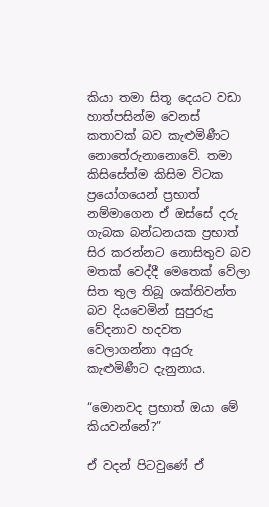කියා තමා සිතූ දෙයට වඩා හාත්පසින්ම වෙනස් කතාවක් බව කැළුමිණීට නොතේරුනානොවේ. තමා කිසිසේත්ම කිසිම විටක ප්‍රයෝගයෙන් ප්‍රභාත් නම්මාගෙන ඒ ඔස්සේ දරු ගැබක බන්ධනයක ප්‍රභාත් සිර කරන්නට නොසිතුව බව මතක් වෙද්දී මෙතෙක් වේලා සිත තුල තිබූ ශක්තිවන්ත බව දියවෙමින් සුපුරුදු වේදනාව හදවත වෙලාගන්නා අයුරු කැළුමිණීට දැනුනාය.

“මොනවද ප්‍රභාත් ඔයා මේ කියවන්නේ?”

ඒ වදන් පිටවුණේ ඒ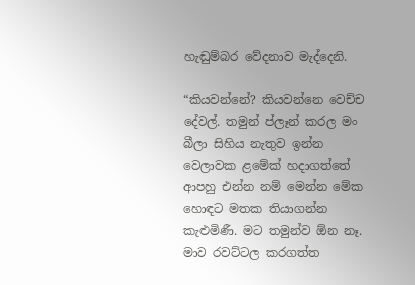හැඬුම්බර වේදනාව මැද්දෙනි.

“කියවන්නේ? කියවන්නෙ වෙච්ච දේවල්. තමුන් ප්ලෑන් කරල මං බීලා සිහිය නැතුව ඉන්න වෙලාවක ළමේක් හදාගත්තේ ආපහු එන්න නම් මෙන්න මේක හොඳට මතක තියාගන්න කැළුමිණී. මට තමුන්ව ඕන නෑ. මාව රවට්ටල කරගත්ත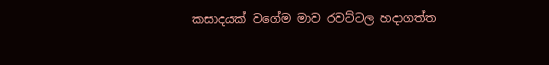කසාදයක් වගේම මාව රවට්ටල හදාගත්ත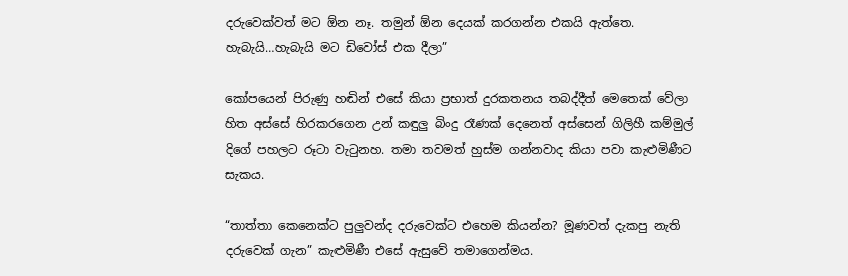දරුවෙක්වත් මට ඕන නෑ. තමුන් ඕන දෙයක් කරගන්න එකයි ඇත්තෙ. හැබැයි…හැබැයි මට ඩිවෝස් එක දීලා”

කෝපයෙන් පිරුණු හඬින් එසේ කියා ප්‍රභාත් දුරකතනය තබද්දීත් මෙතෙක් වේලා හිත අස්සේ හිරකරගෙන උන් කඳුලු බිංදු රෑණක් දෙනෙත් අස්සෙන් ගිලිහී කම්මුල් දිගේ පහලට රූටා වැටුනහ. තමා තවමත් හුස්ම ගන්නවාද කියා පවා කැළුමිණීට සැකය.

“තාත්තා කෙනෙක්ට පුලුවන්ද දරුවෙක්ට එහෙම කියන්න? මූණවත් දැකපු නැති දරුවෙක් ගැන” කැළුමිණී එසේ ඇසුවේ තමාගෙන්‍මය.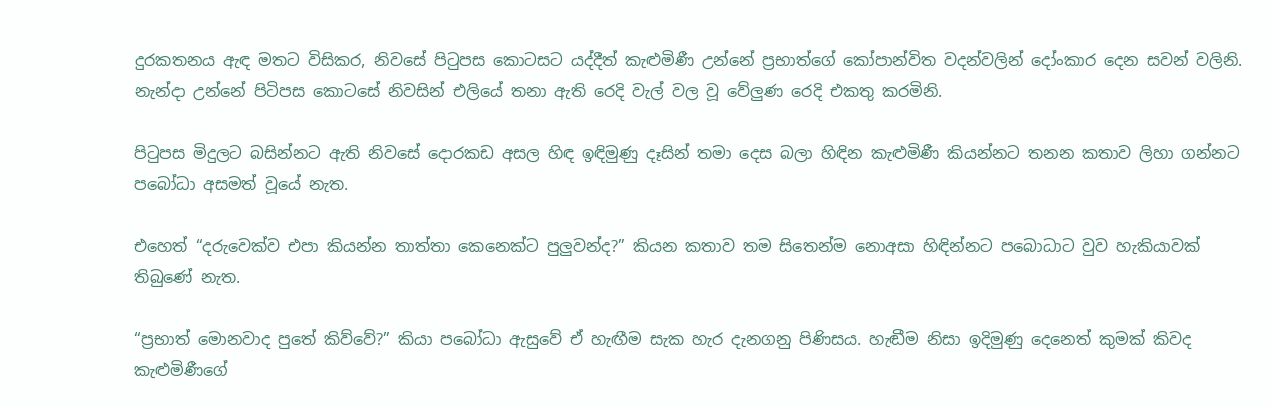දුරකතනය ඇඳ මතට විසිකර, නිවසේ පිටුපස කොටසට යද්දීත් කැළුමිණී උන්නේ ප්‍රභාත්ගේ කෝපාන්විත වදන්වලින් දෝංකාර දෙන සවන් වලිනි. නැන්දා උන්නේ පිටිපස කොටසේ නිවසින් එලියේ තනා ඇති රෙදි වැල් වල වූ වේලුණ රෙදි එකතු කරමිනි.

පිටුපස මිදුලට බසින්නට ඇති නිවසේ දොරකඩ අසල හිඳ ඉඳිමුණු දෑසින් තමා දෙස බලා හිඳින කැළුමිණී කියන්නට තනන කතාව ලිහා ගන්නට පබෝධා අසමත් වූයේ නැත.

එහෙත් “දරුවෙක්ව එපා කියන්න තාත්තා කෙනෙක්ට පුලුවන්ද?” කියන කතාව තම සිතෙන්ම නොඅසා හිඳින්නට පබොධාට වුව හැකියාවක් තිබුණේ නැත.

“ප්‍රභාත් මොනවාද පුතේ කිව්වේ?” කියා පබෝධා ඇසුවේ ඒ හැඟීම සැක හැර දැනගනු පිණිසය. හැඬීම නිසා ඉදිමුණු දෙනෙත් කුමක් කිවද කැළුමිණීගේ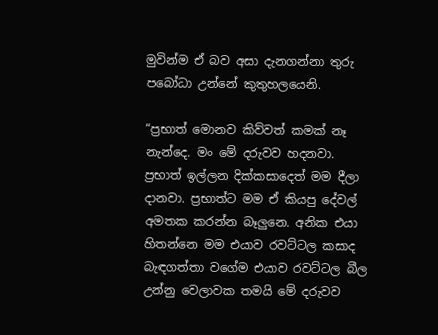මුවින්ම ඒ බව අසා දැනගන්නා තුරු පබෝධා උන්නේ කුතුහලයෙනි.

“ප්‍රභාත් මොනව කිව්වත් කමක් නෑ නැන්දෙ. මං මේ දරුවව හදනවා. ප්‍රභාත් ඉල්ලන දික්කසාදෙත් මම දීලා දානවා. ප්‍රභාත්ට මම ඒ කියපු දේවල් අමතක කරන්න බෑලුනෙ. අනික එයා හිතන්නෙ මම එයාව රවට්ටල කසාද බැඳගත්තා වගේම එයාව රවට්ටල බීල උන්නු වෙලාවක තමයි මේ දරුවව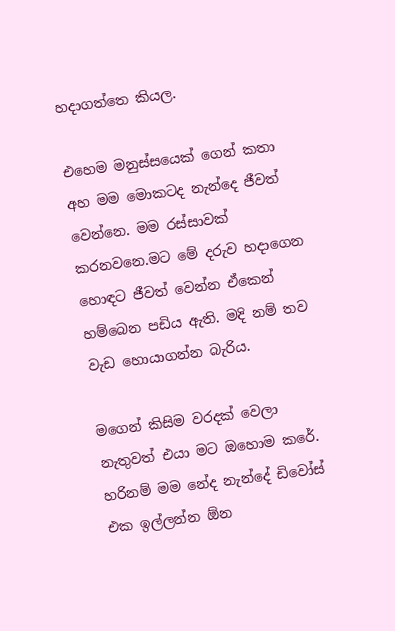හදාගත්තෙ කියල.

එහෙම මනුස්සයෙක් ගෙන් කතා අහ මම මොකටද නැන්දෙ ජීවත් වෙන්නෙ. මම රස්සාවක් කරනවනෙ.මට මේ දරුව හදාගෙන හොඳට ජීවත් වෙන්න ඒකෙන් හම්බෙන පඩිය ඇති. මදි නම් තව වැඩ හොයාගන්න බැරිය.

මගෙන් කිසිම වරදක් වෙලා නැතුවත් එයා මට ඔහොම කරේ. හරිනම් මම නේද නැන්දේ ඩිවෝස් එක ඉල්ලන්න ඕන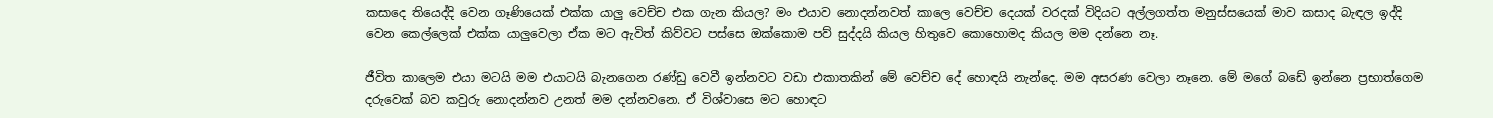කසාදෙ තියෙද්දි වෙන ගෑණියෙක් එක්ක යාලු වෙච්ච එක ගැන කියල? මං එයාව නොදන්නවත් කාලෙ වෙච්ච දෙයක් වරදක් විදියට අල්ලගත්ත මනුස්සයෙක් මාව කසාද බැඳල ඉද්දි වෙන කෙල්ලෙක් එක්ක යාලුවෙලා ඒක මට ඇවිත් කිව්වට පස්සෙ ඔක්කොම පව් සුද්දයි කියල හිතුවෙ කොහොමද කියල මම දන්නෙ නෑ.

ජීවිත කාලෙම එයා මටයි මම එයාටයි බැනගෙන රණ්ඩු වෙවී ඉන්නවට වඩා එකාතකින් මේ වෙච්ච දේ හොඳයි නැන්දෙ. මම අසරණ වෙලා නෑනෙ. මේ මගේ බඩේ ඉන්නෙ ප්‍රභාත්ගෙම දරුවෙක් බව කවුරු නොදන්නව උනත් මම දන්නවනෙ. ඒ විශ්වාසෙ මට හොඳට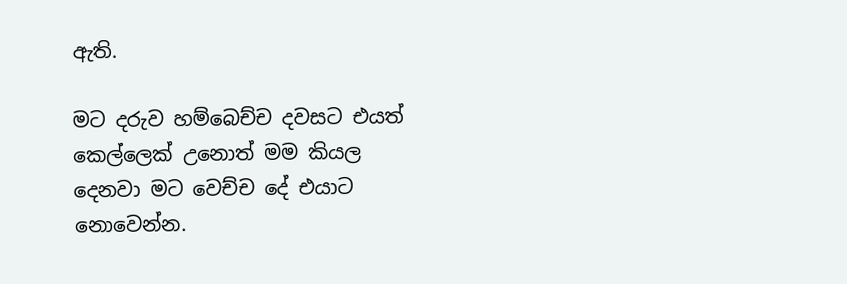ඇති.

මට දරුව හම්බෙච්ච දවසට එයත් කෙල්ලෙක් උනොත් මම කියල දෙනවා මට වෙච්ච දේ එයාට නොවෙන්න.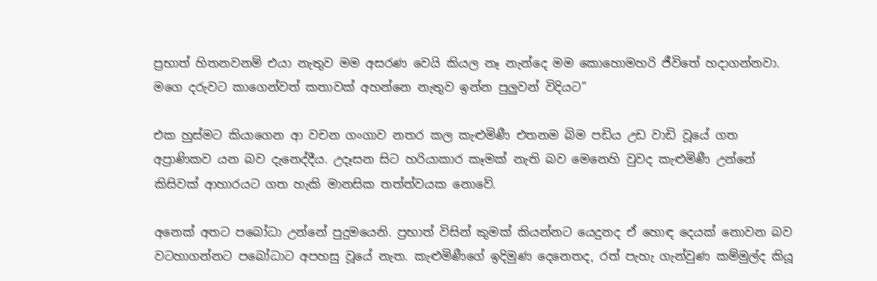ප්‍රභාත් හිතනවනම් එයා නැතුව මම අසරණ වෙයි කියල නෑ නැන්දෙ මම කොහොමහරි ජීවිතේ හදාගන්නවා. මගෙ දරුවට කාගෙන්වත් කතාවක් අහන්නෙ නැතුව ඉන්න පුලුවන් විදියට”

එක හුස්මට කියාගෙන ආ වචන ගංගාව නතර කල කැළුමිණී එතනම බිම පඩිය උඩ වාඩි වූයේ ගත අප්‍රාණිකව යන බව දැනෙද්දීය. උදෑසන සිට හරියාකාර කෑමක් නැති බව මෙනෙහි වුවද කැළුමිණී උන්නේ කිසිවක් ආහාරයට ගත හැකි මානසික තත්ත්වයක නොවේ.

අනෙක් අතට පබෝධා උන්නේ පුදුමයෙනි. ප්‍රභාත් විසින් කුමක් කියන්නට යෙදුනද ඒ හොඳ දෙයක් නොවන බව වටහාගන්නට පබෝධාට අපහසු වූයේ නැත. කැළුමිණීගේ ඉදිමුණ දෙනෙතද, රත් පැහැ ගැන්වුණ කම්මුල්ද කියූ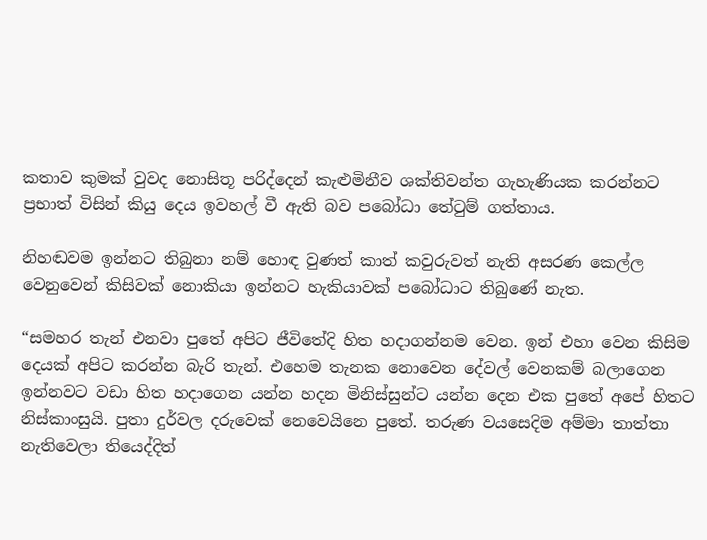කතාව කුමක් වුවද නොසිතූ පරිද්දෙන් කැළුමිනීව ශක්තිවන්ත ගැහැණියක කරන්නට ප්‍රභාත් විසින් කියු දෙය ඉවහල් වී ඇති බව පබෝධා තේටුම් ගත්තාය.

නිහඬවම ඉන්නට තිබුනා නම් හොඳ වුණත් කාත් කවුරුවත් නැති අසරණ කෙල්ල වෙනුවෙන් කිසිවක් නොකියා ඉන්නට හැකියාවක් පබෝධාට තිබුණේ නැත.

“සමහර තැන් එනවා පුතේ අපිට ජීවිතේදි හිත හදාගන්නම වෙන. ඉන් එහා වෙන කිසිම දෙයක් අපිට කරන්න බැරි තැන්. එහෙම තැනක නොවෙන දේවල් වෙනකම් බලාගෙන ඉන්නවට වඩා හිත හදාගෙන යන්න හදන මිනිස්සුන්ට යන්න දෙන එක පුතේ අපේ හිතට නිස්කාංසුයි. පුතා දුර්වල දරුවෙක් නෙවෙයිනෙ පුතේ. තරුණ වයසෙදිම අම්මා තාත්තා නැතිවෙලා තියෙද්දිත්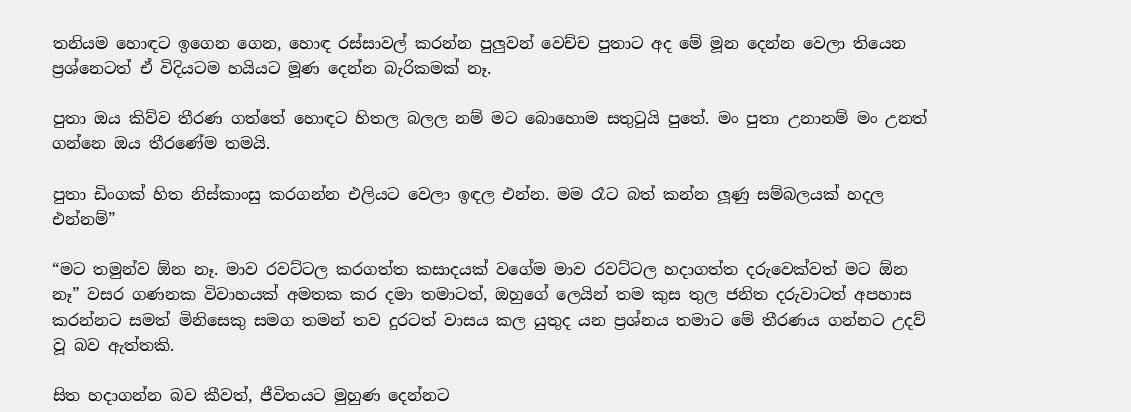තනියම හොඳට ඉගෙන ගෙන, හොඳ රස්සාවල් කරන්න පුලුවන් වෙච්ච පුතාට අද මේ මූන දෙන්න වෙලා තියෙන ප්‍රශ්නෙටත් ඒ විදියටම හයියට මූණ දෙන්න බැරිකමක් නෑ.

පුතා ඔය කිව්ව තීරණ ගත්තේ හොඳට හිතල බලල නම් මට බොහොම සතුටුයි පුතේ. මං පුතා උනානම් මං උනත් ගන්නෙ ඔය තීරණේම තමයි.

පුතා ඩිංගක් හිත නිස්කාංසු කරගන්න එලියට වෙලා ඉඳල එන්න. මම රෑට බත් කන්න ලූණු සම්බලයක් හදල එන්නම්”

“මට තමුන්ව ඕන නෑ. මාව රවට්ටල කරගත්ත කසාදයක් වගේම මාව රවට්ටල හදාගත්ත දරුවෙක්වත් මට ඕන නෑ” වසර ගණනක විවාහයක් අමතක කර දමා තමාටත්, ඔහුගේ ලෙයින් තම කුස තුල ජනිත දරුවාටත් අපහාස කරන්නට සමත් මිනිසෙකු සමග තමන් තව දුරටත් වාසය කල යුතුද යන ප්‍රශ්නය තමාට මේ තීරණය ගන්නට උදව් වූ බව ඇත්තකි.

සිත හදාගන්න බව කීවත්, ජීවිතයට මුහුණ දෙන්නට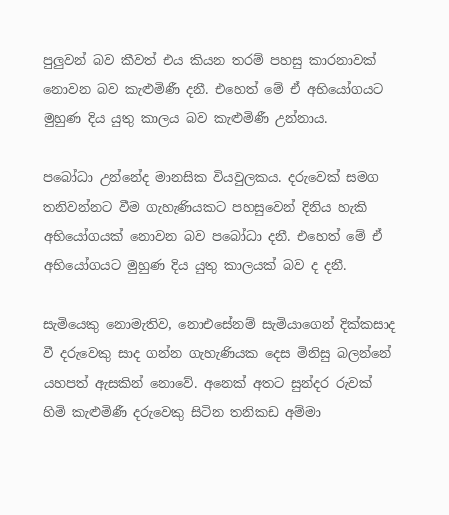පුලුවන් බව කීවත් එය කියන තරම් පහසු කාරනාවක් නොවන බව කැළුමිණී දනී. එහෙත් මේ ඒ අභියෝගයට මුහුණ දිය යුතු කාලය බව කැළුමිණී උන්නාය.

පබෝධා උන්නේද මානසික වියවුලකය. දරුවෙක් සමග තනිවන්නට වීම ගැහැණියකට පහසුවෙන් දිනිය හැකි අභියෝගයක් නොවන බව පබෝධා දනී. එහෙත් මේ ඒ අභියෝගයට මුහුණ දිය යුතු කාලයක් බව ද දනී.

සැමියෙකු නොමැතිව, නොඑසේනම් සැමියාගෙන් දික්කසාද වී දරුවෙකු සාද ගන්න ගැහැණියක දෙස මිනිසු බලන්නේ යහපත් ඇසකින් නොවේ. අනෙක් අතට සුන්දර රුවක් හිමි කැළුමිණී දරුවෙකු සිටින තනිකඩ අම්මා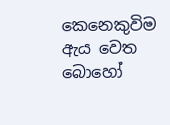කෙනෙකුවිම ඇය වෙත බොහෝ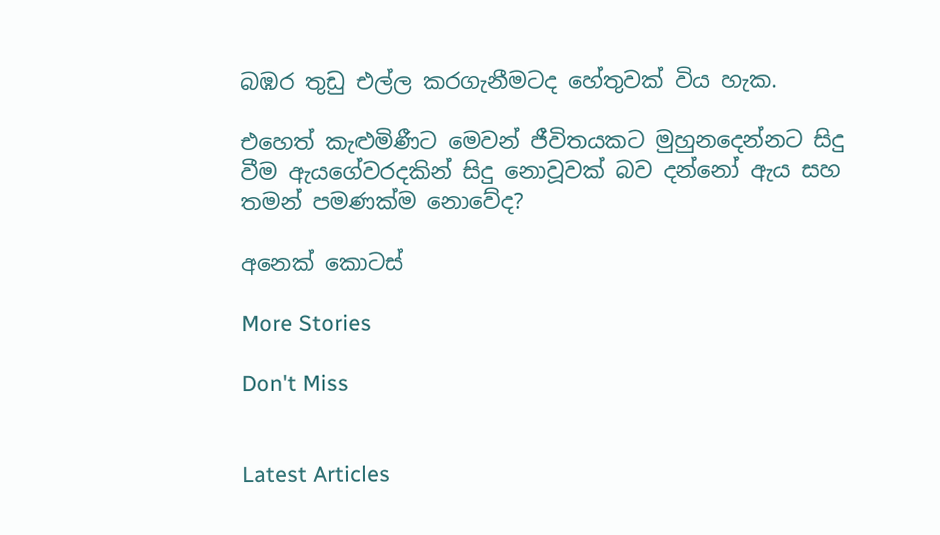බඹර තුඩු එල්ල කරගැනීමටද හේතුවක් විය හැක.

එහෙත් කැළුමිණීට මෙවන් ජීවිතයකට මුහුනදෙන්නට සිදු වීම ඇයගේවරදකින් සිදු නොවූවක් බව දන්නෝ ඇය සහ තමන් පමණක්ම නොවේද?

අනෙක් කොටස්

More Stories

Don't Miss


Latest Articles